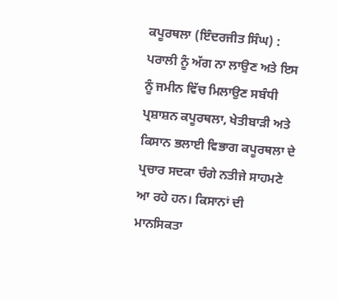ਕਪੂਰਥਲਾ (ਇੰਦਰਜੀਤ ਸਿੰਘ) : ਪਰਾਲੀ ਨੂੰ ਅੱਗ ਨਾ ਲਾਉਣ ਅਤੇ ਇਸ ਨੂੰ ਜਮੀਨ ਵਿੱਚ ਮਿਲਾਉਣ ਸਬੰਧੀ ਪ੍ਰਸ਼ਾਸ਼ਨ ਕਪੂਰਥਲਾ, ਖੇਤੀਬਾੜੀ ਅਤੇ ਕਿਸਾਨ ਭਲਾਈ ਵਿਭਾਗ ਕਪੂਰਥਲਾ ਦੇ ਪ੍ਰਚਾਰ ਸਦਕਾ ਚੰਗੇ ਨਤੀਜੇ ਸਾਹਮਣੇ ਆ ਰਹੇ ਹਨ। ਕਿਸਾਨਾਂ ਦੀ ਮਾਨਸਿਕਤਾ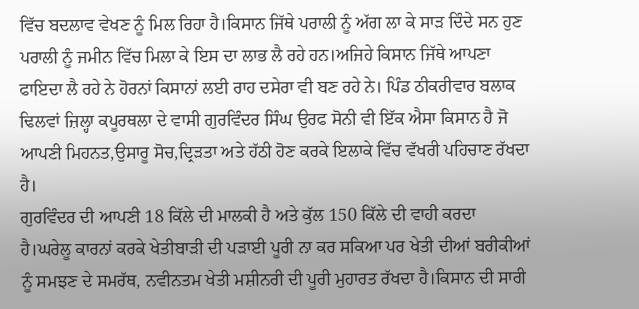ਵਿੱਚ ਬਦਲਾਵ ਵੇਖਣ ਨੂੰ ਮਿਲ ਰਿਹਾ ਹੈ।ਕਿਸਾਨ ਜਿੱਥੇ ਪਰਾਲੀ ਨੂੰ ਅੱਗ ਲਾ ਕੇ ਸਾੜ ਦਿੰਦੇ ਸਨ ਹੁਣ ਪਰਾਲੀ ਨੂੰ ਜਮੀਨ ਵਿੱਚ ਮਿਲਾ ਕੇ ਇਸ ਦਾ ਲਾਭ ਲੈ ਰਹੇ ਹਨ।ਅਜਿਹੇ ਕਿਸਾਨ ਜਿੱਥੇ ਆਪਣਾ ਫਾਇਦਾ ਲੈ ਰਹੇ ਨੇ ਹੋਰਨਾਂ ਕਿਸਾਨਾਂ ਲਈ ਰਾਹ ਦਸੇਰਾ ਵੀ ਬਣ ਰਹੇ ਨੇ। ਪਿੰਡ ਠੀਕਰੀਵਾਰ ਬਲਾਕ ਢਿਲਵਾਂ ਜ਼ਿਲ੍ਹਾ ਕਪੂਰਥਲਾ ਦੇ ਵਾਸੀ ਗੁਰਵਿੰਦਰ ਸਿੰਘ ਉਰਫ ਸੋਨੀ ਵੀ ਇੱਕ ਐਸਾ ਕਿਸਾਨ ਹੈ ਜੋ ਆਪਣੀ ਮਿਹਨਤ,ਉਸਾਰੂ ਸੋਚ,ਦ੍ਰਿੜਤਾ ਅਤੇ ਹੱਠੀ ਹੋਣ ਕਰਕੇ ਇਲਾਕੇ ਵਿੱਚ ਵੱਖਰੀ ਪਹਿਚਾਣ ਰੱਖਦਾ ਹੈ।
ਗੁਰਵਿੰਦਰ ਦੀ ਆਪਣੀ 18 ਕਿੱਲੇ ਦੀ ਮਾਲਕੀ ਹੈ ਅਤੇ ਕੁੱਲ 150 ਕਿੱਲੇ ਦੀ ਵਾਹੀ ਕਰਦਾ ਹੈ।ਘਰੇਲੂ ਕਾਰਨਾਂ ਕਰਕੇ ਖੇਤੀਬਾੜੀ ਦੀ ਪੜਾਈ ਪੂਰੀ ਨਾ ਕਰ ਸਕਿਆ ਪਰ ਖੇਤੀ ਦੀਆਂ ਬਰੀਕੀਆਂ ਨੂੰ ਸਮਝਣ ਦੇ ਸਮਰੱਥ, ਨਵੀਨਤਮ ਖੇਤੀ ਮਸ਼ੀਨਰੀ ਦੀ ਪੂਰੀ ਮੁਹਾਰਤ ਰੱਖਦਾ ਹੈ।ਕਿਸਾਨ ਦੀ ਸਾਰੀ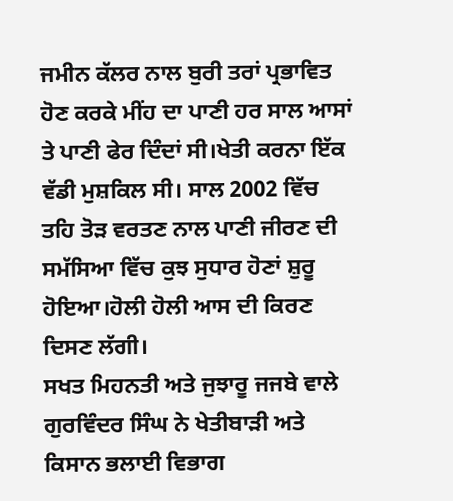ਜਮੀਨ ਕੱਲਰ ਨਾਲ ਬੁਰੀ ਤਰਾਂ ਪ੍ਰਭਾਵਿਤ ਹੋਣ ਕਰਕੇ ਮੀਂਹ ਦਾ ਪਾਣੀ ਹਰ ਸਾਲ ਆਸਾਂ ਤੇ ਪਾਣੀ ਫੇਰ ਦਿੰਦਾਂ ਸੀ।ਖੇਤੀ ਕਰਨਾ ਇੱਕ ਵੱਡੀ ਮੁਸ਼ਕਿਲ ਸੀ। ਸਾਲ 2002 ਵਿੱਚ ਤਹਿ ਤੋੜ ਵਰਤਣ ਨਾਲ ਪਾਣੀ ਜੀਰਣ ਦੀ ਸਮੱਸਿਆ ਵਿੱਚ ਕੁਝ ਸੁਧਾਰ ਹੋਣਾਂ ਸ਼ੁਰੂ ਹੋਇਆ।ਹੋਲੀ ਹੋਲੀ ਆਸ ਦੀ ਕਿਰਣ ਦਿਸਣ ਲੱਗੀ।
ਸਖਤ ਮਿਹਨਤੀ ਅਤੇ ਜੁਝਾਰੂ ਜਜਬੇ ਵਾਲੇ ਗੁਰਵਿੰਦਰ ਸਿੰਘ ਨੇ ਖੇਤੀਬਾੜੀ ਅਤੇ ਕਿਸਾਨ ਭਲਾਈ ਵਿਭਾਗ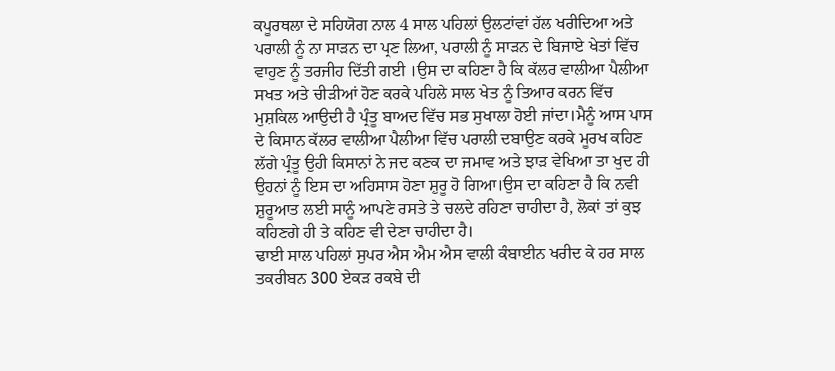ਕਪੂਰਥਲਾ ਦੇ ਸਹਿਯੋਗ ਨਾਲ 4 ਸਾਲ ਪਹਿਲਾਂ ਉਲਟਾਂਵਾਂ ਹੱਲ ਖਰੀਦਿਆ ਅਤੇ ਪਰਾਲੀ ਨੂੰ ਨਾ ਸਾੜਨ ਦਾ ਪ੍ਰਣ ਲਿਆ, ਪਰਾਲੀ ਨੂੰ ਸਾੜਨ ਦੇ ਬਿਜਾਏ ਖੇਤਾਂ ਵਿੱਚ ਵਾਹੁਣ ਨੂੰ ਤਰਜੀਹ ਦਿੱਤੀ ਗਈ ।ਉਸ ਦਾ ਕਹਿਣਾ ਹੈ ਕਿ ਕੱਲਰ ਵਾਲੀਆ ਪੈਲੀਆ ਸਖਤ ਅਤੇ ਚੀੜੀਆਂ ਹੋਣ ਕਰਕੇ ਪਹਿਲੇ ਸਾਲ ਖੇਤ ਨੂੰ ਤਿਆਰ ਕਰਨ ਵਿੱਚ ਮੁਸ਼ਕਿਲ ਆਉਦੀ ਹੈ ਪ੍ਰੰਤੂ ਬਾਅਦ ਵਿੱਚ ਸਭ ਸੁਖਾਲਾ ਹੋਈ ਜਾਂਦਾ।ਮੈਨੂੰ ਆਸ ਪਾਸ ਦੇ ਕਿਸਾਨ ਕੱਲਰ ਵਾਲੀਆ ਪੈਲੀਆ ਵਿੱਚ ਪਰਾਲੀ ਦਬਾਉਣ ਕਰਕੇ ਮੂਰਖ ਕਹਿਣ ਲੱਗੇ ਪ੍ਰੰਤੂ ਉਹੀ ਕਿਸਾਨਾਂ ਨੇ ਜਦ ਕਣਕ ਦਾ ਜਮਾਵ ਅਤੇ ਝਾੜ ਵੇਖਿਆ ਤਾ ਖੁਦ ਹੀ ਉਹਨਾਂ ਨੂੰ ਇਸ ਦਾ ਅਹਿਸਾਸ ਹੋਣਾ ਸ਼ੁਰੂ ਹੋ ਗਿਆ।ਉਸ ਦਾ ਕਹਿਣਾ ਹੈ ਕਿ ਨਵੀ ਸ਼ੁਰੂਆਤ ਲਈ ਸਾਨੂੰ ਆਪਣੇ ਰਸਤੇ ਤੇ ਚਲਦੇ ਰਹਿਣਾ ਚਾਹੀਦਾ ਹੈ, ਲੋਕਾਂ ਤਾਂ ਕੁਝ ਕਹਿਣਗੇ ਹੀ ਤੇ ਕਹਿਣ ਵੀ ਦੇਣਾ ਚਾਹੀਦਾ ਹੈ।
ਢਾਈ ਸਾਲ ਪਹਿਲਾਂ ਸੁਪਰ ਐਸ ਐਮ ਐਸ ਵਾਲੀ ਕੰਬਾਈਨ ਖਰੀਦ ਕੇ ਹਰ ਸਾਲ ਤਕਰੀਬਨ 300 ਏਕੜ ਰਕਬੇ ਦੀ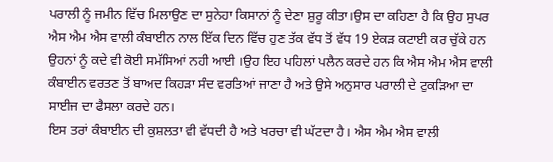ਪਰਾਲੀ ਨੂੰ ਜਮੀਨ ਵਿੱਚ ਮਿਲਾਉਣ ਦਾ ਸੁਨੇਹਾ ਕਿਸਾਨਾਂ ਨੂੰ ਦੇਣਾ ਸ਼ੁਰੂ ਕੀਤਾ।ਉਸ ਦਾ ਕਹਿਣਾ ਹੈ ਕਿ ਉਹ ਸੁਪਰ ਐਸ ਐਮ ਐਸ ਵਾਲੀ ਕੰਬਾਈਨ ਨਾਲ ਇੱਕ ਦਿਨ ਵਿੱਚ ਹੁਣ ਤੱਕ ਵੱਧ ਤੋਂ ਵੱਧ 19 ਏਕੜ ਕਟਾਈ ਕਰ ਚੁੱਕੇ ਹਨ ਉਹਨਾਂ ਨੂੰ ਕਦੇ ਵੀ ਕੋਈ ਸਮੱਸਿਆਂ ਨਹੀ ਆਈ ।ਉਹ ਇਹ ਪਹਿਲਾਂ ਪਲੈਨ ਕਰਦੇ ਹਨ ਕਿ ਐਸ ਐਮ ਐਸ ਵਾਲੀ ਕੰਬਾਈਨ ਵਰਤਣ ਤੋਂ ਬਾਅਦ ਕਿਹੜਾ ਸੰਦ ਵਰਤਿਆਂ ਜਾਣਾ ਹੈ ਅਤੇ ਉਸੇ ਅਨੁਸਾਰ ਪਰਾਲੀ ਦੇ ਟੁਕੜਿਆ ਦਾ ਸਾਈਜ ਦਾ ਫੈਸਲਾ ਕਰਦੇ ਹਨ।
ਇਸ ਤਰਾਂ ਕੰਬਾਈਨ ਦੀ ਕੁਸ਼ਲਤਾ ਵੀ ਵੱਧਦੀ ਹੈ ਅਤੇ ਖਰਚਾ ਵੀ ਘੱਟਦਾ ਹੈ। ਐਸ ਐਮ ਐਸ ਵਾਲੀ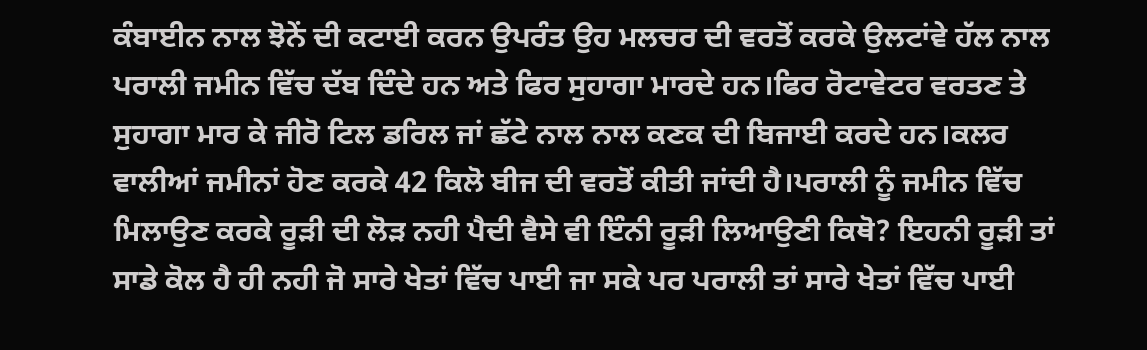ਕੰਬਾਈਨ ਨਾਲ ਝੋਨੇਂ ਦੀ ਕਟਾਈ ਕਰਨ ਉਪਰੰਤ ਉਹ ਮਲਚਰ ਦੀ ਵਰਤੋਂ ਕਰਕੇ ਉਲਟਾਂਵੇ ਹੱਲ ਨਾਲ ਪਰਾਲੀ ਜਮੀਨ ਵਿੱਚ ਦੱਬ ਦਿੰਦੇ ਹਨ ਅਤੇ ਫਿਰ ਸੁਹਾਗਾ ਮਾਰਦੇ ਹਨ।ਫਿਰ ਰੋਟਾਵੇਟਰ ਵਰਤਣ ਤੇ ਸੁਹਾਗਾ ਮਾਰ ਕੇ ਜੀਰੋ ਟਿਲ ਡਰਿਲ ਜਾਂ ਛੱਟੇ ਨਾਲ ਨਾਲ ਕਣਕ ਦੀ ਬਿਜਾਈ ਕਰਦੇ ਹਨ।ਕਲਰ ਵਾਲੀਆਂ ਜਮੀਨਾਂ ਹੋਣ ਕਰਕੇ 42 ਕਿਲੋ ਬੀਜ ਦੀ ਵਰਤੋਂ ਕੀਤੀ ਜਾਂਦੀ ਹੈ।ਪਰਾਲੀ ਨੂੰ ਜਮੀਨ ਵਿੱਚ ਮਿਲਾਉਣ ਕਰਕੇ ਰੂੜੀ ਦੀ ਲੋੜ ਨਹੀ ਪੈਦੀ ਵੈਸੇ ਵੀ ਇੰਨੀ ਰੂੜੀ ਲਿਆਉਣੀ ਕਿਥੋ? ਇਹਨੀ ਰੂੜੀ ਤਾਂ ਸਾਡੇ ਕੋਲ ਹੈ ਹੀ ਨਹੀ ਜੋ ਸਾਰੇ ਖੇਤਾਂ ਵਿੱਚ ਪਾਈ ਜਾ ਸਕੇ ਪਰ ਪਰਾਲੀ ਤਾਂ ਸਾਰੇ ਖੇਤਾਂ ਵਿੱਚ ਪਾਈ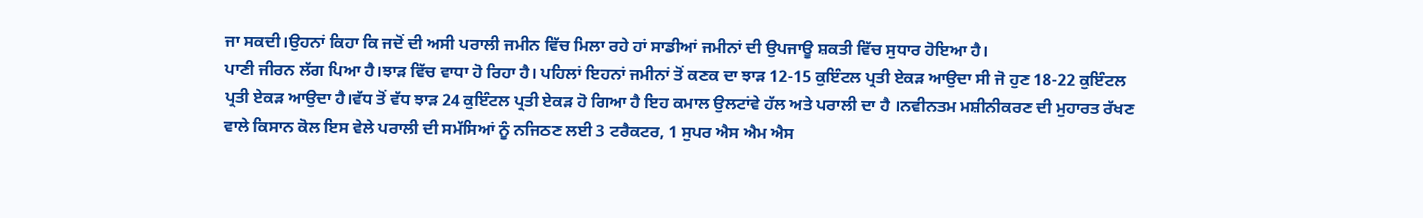ਜਾ ਸਕਦੀ।ਉਹਨਾਂ ਕਿਹਾ ਕਿ ਜਦੋਂ ਦੀ ਅਸੀ ਪਰਾਲੀ ਜਮੀਨ ਵਿੱਚ ਮਿਲਾ ਰਹੇ ਹਾਂ ਸਾਡੀਆਂ ਜਮੀਨਾਂ ਦੀ ਉਪਜਾਊ ਸ਼ਕਤੀ ਵਿੱਚ ਸੁਧਾਰ ਹੋਇਆ ਹੈ।
ਪਾਣੀ ਜੀਰਨ ਲੱਗ ਪਿਆ ਹੈ।ਝਾੜ ਵਿੱਚ ਵਾਧਾ ਹੋ ਰਿਹਾ ਹੈ। ਪਹਿਲਾਂ ਇਹਨਾਂ ਜਮੀਨਾਂ ਤੋਂ ਕਣਕ ਦਾ ਝਾੜ 12-15 ਕੁਇੰਟਲ ਪ੍ਰਤੀ ਏਕੜ ਆਉਦਾ ਸੀ ਜੋ ਹੁਣ 18-22 ਕੁਇੰਟਲ ਪ੍ਰਤੀ ਏਕੜ ਆਉਦਾ ਹੈ।ਵੱਧ ਤੋਂ ਵੱਧ ਝਾੜ 24 ਕੁਇੰਟਲ ਪ੍ਰਤੀ ਏਕੜ ਹੋ ਗਿਆ ਹੈ ਇਹ ਕਮਾਲ ਉਲਟਾਂਵੇ ਹੱਲ ਅਤੇ ਪਰਾਲੀ ਦਾ ਹੈ ।ਨਵੀਨਤਮ ਮਸ਼ੀਨੀਕਰਣ ਦੀ ਮੁਹਾਰਤ ਰੱਖਣ ਵਾਲੇ ਕਿਸਾਨ ਕੋਲ ਇਸ ਵੇਲੇ ਪਰਾਲੀ ਦੀ ਸਮੱਸਿਆਂ ਨੂੰ ਨਜਿਠਣ ਲਈ 3 ਟਰੈਕਟਰ, 1 ਸੁਪਰ ਐਸ ਐਮ ਐਸ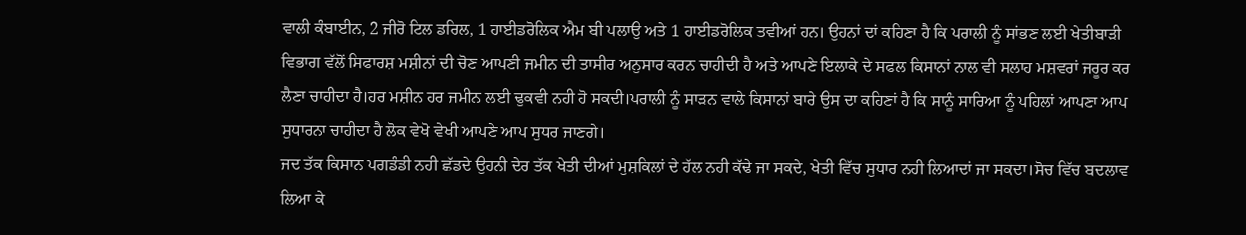ਵਾਲੀ ਕੰਬਾਈਨ, 2 ਜੀਰੋ ਟਿਲ ਡਰਿਲ, 1 ਹਾਈਡਰੋਲਿਕ ਐਮ ਬੀ ਪਲਾਉ ਅਤੇ 1 ਹਾਈਡਰੋਲਿਕ ਤਵੀਆਂ ਹਨ। ਉਹਨਾਂ ਦਾਂ ਕਹਿਣਾ ਹੈ ਕਿ ਪਰਾਲੀ ਨੂੰ ਸਾਂਭਣ ਲਈ ਖੇਤੀਬਾੜੀ ਵਿਭਾਗ ਵੱਲੋਂ ਸਿਫਾਰਸ਼ ਮਸ਼ੀਨਾਂ ਦੀ ਚੋਣ ਆਪਣੀ ਜਮੀਨ ਦੀ ਤਾਸੀਰ ਅਨੁਸਾਰ ਕਰਨ ਚਾਹੀਦੀ ਹੈ ਅਤੇ ਆਪਣੇ ਇਲਾਕੇ ਦੇ ਸਫਲ ਕਿਸਾਨਾਂ ਨਾਲ ਵੀ ਸਲਾਹ ਮਸ਼ਵਰਾਂ ਜਰੂਰ ਕਰ ਲੈਣਾ ਚਾਹੀਦਾ ਹੈ।ਹਰ ਮਸ਼ੀਨ ਹਰ ਜਮੀਨ ਲਈ ਢੁਕਵੀ ਨਹੀ ਹੋ ਸਕਦੀ।ਪਰਾਲੀ ਨੂੰ ਸਾੜਨ ਵਾਲੇ ਕਿਸਾਨਾਂ ਬਾਰੇ ਉਸ ਦਾ ਕਹਿਣਾਂ ਹੈ ਕਿ ਸਾਨੂੰ ਸਾਰਿਆ ਨੂੰ ਪਹਿਲਾਂ ਆਪਣਾ ਆਪ ਸੁਧਾਰਨਾ ਚਾਹੀਦਾ ਹੈ ਲੋਕ ਵੇਖੋ ਵੇਖੀ ਆਪਣੇ ਆਪ ਸੁਧਰ ਜਾਣਗੇ।
ਜਦ ਤੱਕ ਕਿਸਾਨ ਪਗਡੰਡੀ ਨਹੀ ਛੱਡਦੇ ਉਹਨੀ ਦੇਰ ਤੱਕ ਖੇਤੀ ਦੀਆਂ ਮੁਸ਼ਕਿਲਾਂ ਦੇ ਹੱਲ ਨਹੀ ਕੱਢੇ ਜਾ ਸਕਦੇ, ਖੇਤੀ ਵਿੱਚ ਸੁਧਾਰ ਨਹੀ ਲਿਆਦਾਂ ਜਾ ਸਕਦਾ।ਸੋਚ ਵਿੱਚ ਬਦਲਾਵ ਲਿਆ ਕੇ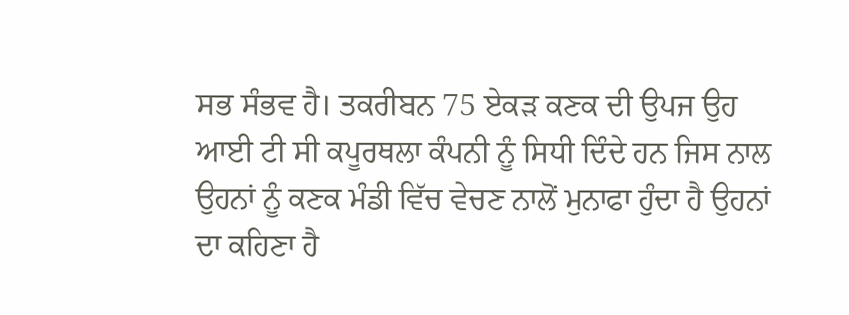ਸਭ ਸੰਭਵ ਹੈ। ਤਕਰੀਬਨ 75 ਏਕੜ ਕਣਕ ਦੀ ਉਪਜ ਉਹ ਆਈ ਟੀ ਸੀ ਕਪੂਰਥਲਾ ਕੰਪਨੀ ਨੂੰ ਸਿਧੀ ਦਿੰਦੇ ਹਨ ਜਿਸ ਨਾਲ ਉਹਨਾਂ ਨੂੰ ਕਣਕ ਮੰਡੀ ਵਿੱਚ ਵੇਚਣ ਨਾਲੋਂ ਮੁਨਾਫਾ ਹੁੰਦਾ ਹੈ ਉਹਨਾਂ ਦਾ ਕਹਿਣਾ ਹੈ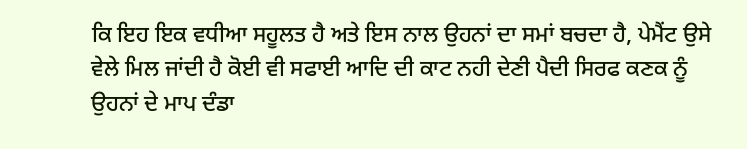ਕਿ ਇਹ ਇਕ ਵਧੀਆ ਸਹੂਲਤ ਹੈ ਅਤੇ ਇਸ ਨਾਲ ਉਹਨਾਂ ਦਾ ਸਮਾਂ ਬਚਦਾ ਹੈ, ਪੇਮੈਂਟ ਉਸੇ ਵੇਲੇ ਮਿਲ ਜਾਂਦੀ ਹੈ ਕੋਈ ਵੀ ਸਫਾਈ ਆਦਿ ਦੀ ਕਾਟ ਨਹੀ ਦੇਣੀ ਪੈਦੀ ਸਿਰਫ ਕਣਕ ਨੂੰ ਉਹਨਾਂ ਦੇ ਮਾਪ ਦੰਡਾ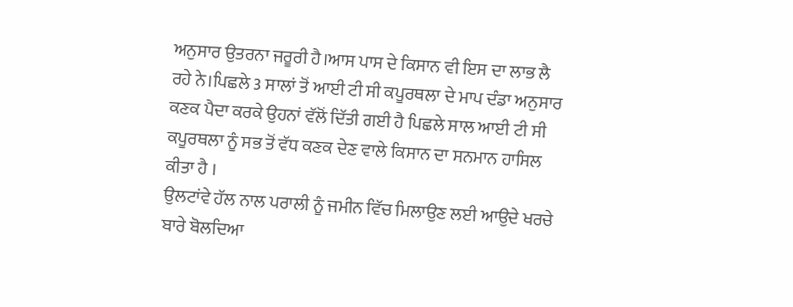ਅਨੁਸਾਰ ਉਤਰਨਾ ਜਰੂਰੀ ਹੈ।ਆਸ ਪਾਸ ਦੇ ਕਿਸਾਨ ਵੀ ਇਸ ਦਾ ਲਾਭ ਲੈ ਰਹੇ ਨੇ।ਪਿਛਲੇ 3 ਸਾਲਾਂ ਤੋਂ ਆਈ ਟੀ ਸੀ ਕਪੂਰਥਲਾ ਦੇ ਮਾਪ ਦੰਡਾ ਅਨੁਸਾਰ ਕਣਕ ਪੈਦਾ ਕਰਕੇ ਉਹਨਾਂ ਵੱਲੋਂ ਦਿੱਤੀ ਗਈ ਹੈ ਪਿਛਲੇ ਸਾਲ ਆਈ ਟੀ ਸੀ ਕਪੂਰਥਲਾ ਨੂੰ ਸਭ ਤੋਂ ਵੱਧ ਕਣਕ ਦੇਣ ਵਾਲੇ ਕਿਸਾਨ ਦਾ ਸਨਮਾਨ ਹਾਸਿਲ ਕੀਤਾ ਹੈ ।
ਉਲਟਾਂਵੇ ਹੱਲ ਨਾਲ ਪਰਾਲੀ ਨੂੰ ਜਮੀਨ ਵਿੱਚ ਮਿਲਾਉਣ ਲਈ ਆਉਦੇ ਖਰਚੇ ਬਾਰੇ ਬੋਲਦਿਆ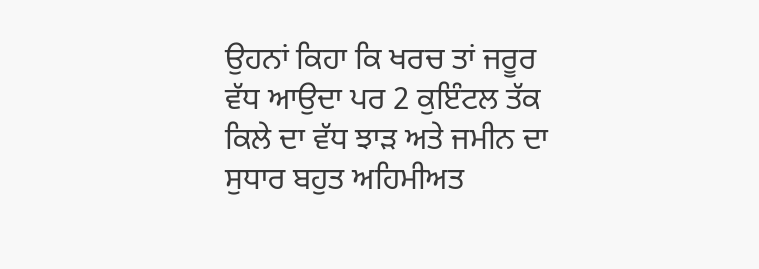ਉਹਨਾਂ ਕਿਹਾ ਕਿ ਖਰਚ ਤਾਂ ਜਰੂਰ ਵੱਧ ਆਉਦਾ ਪਰ 2 ਕੁਇੰਟਲ ਤੱਕ ਕਿਲੇ ਦਾ ਵੱਧ ਝਾੜ ਅਤੇ ਜਮੀਨ ਦਾ ਸੁਧਾਰ ਬਹੁਤ ਅਹਿਮੀਅਤ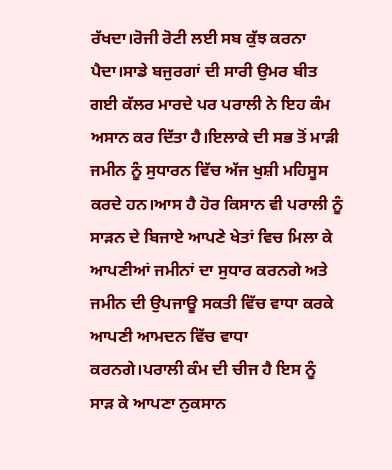ਰੱਖਦਾ।ਰੋਜੀ ਰੋਟੀ ਲਈ ਸਬ ਕੁੱਝ ਕਰਨਾ ਪੈਦਾ।ਸਾਡੇ ਬਜੁਰਗਾਂ ਦੀ ਸਾਰੀ ਉਮਰ ਬੀਤ ਗਈ ਕੱਲਰ ਮਾਰਦੇ ਪਰ ਪਰਾਲੀ ਨੇ ਇਹ ਕੰਮ ਅਸਾਨ ਕਰ ਦਿੱਤਾ ਹੈ।ਇਲਾਕੇ ਦੀ ਸਭ ਤੋਂ ਮਾੜੀ ਜਮੀਨ ਨੂੰ ਸੁਧਾਰਨ ਵਿੱਚ ਅੱਜ ਖੁਸ਼ੀ ਮਹਿਸੂਸ ਕਰਦੇ ਹਨ।ਆਸ ਹੈ ਹੋਰ ਕਿਸਾਨ ਵੀ ਪਰਾਲੀ ਨੂੰ ਸਾੜਨ ਦੇ ਬਿਜਾਏ ਆਪਣੇ ਖੇਤਾਂ ਵਿਚ ਮਿਲਾ ਕੇ ਆਪਣੀਆਂ ਜਮੀਨਾਂ ਦਾ ਸੁਧਾਰ ਕਰਨਗੇ ਅਤੇ ਜਮੀਨ ਦੀ ਉਪਜਾਊ ਸਕਤੀ ਵਿੱਚ ਵਾਧਾ ਕਰਕੇ ਆਪਣੀ ਆਮਦਨ ਵਿੱਚ ਵਾਧਾ ਕਰਨਗੇ।ਪਰਾਲੀ ਕੰਮ ਦੀ ਚੀਜ ਹੈ ਇਸ ਨੂੰ ਸਾੜ ਕੇ ਆਪਣਾ ਨੁਕਸਾਨ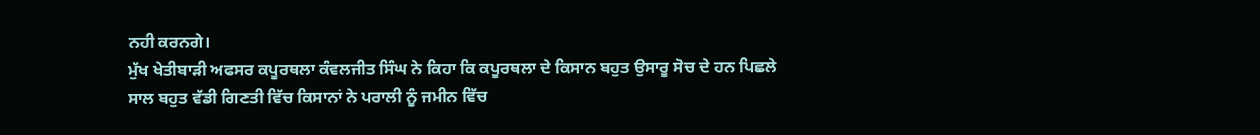ਨਹੀ ਕਰਨਗੇ।
ਮੁੱਖ ਖੇਤੀਬਾੜੀ ਅਫਸਰ ਕਪੂਰਥਲਾ ਕੰਵਲਜੀਤ ਸਿੰਘ ਨੇ ਕਿਹਾ ਕਿ ਕਪੂਰਥਲਾ ਦੇ ਕਿਸਾਨ ਬਹੁਤ ਉਸਾਰੂ ਸੋਚ ਦੇ ਹਨ ਪਿਛਲੇ ਸਾਲ ਬਹੁਤ ਵੱਡੀ ਗਿਣਤੀ ਵਿੱਚ ਕਿਸਾਨਾਂ ਨੇ ਪਰਾਲੀ ਨੂੰ ਜਮੀਨ ਵਿੱਚ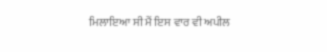ਮਿਲਾਇਆ ਸੀ ਮੈਂ ਇਸ ਵਾਰ ਵੀ ਅਪੀਲ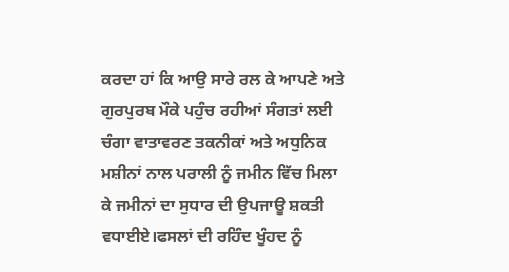ਕਰਦਾ ਹਾਂ ਕਿ ਆਉ ਸਾਰੇ ਰਲ ਕੇ ਆਪਣੇ ਅਤੇ ਗੁਰਪੁਰਬ ਮੌਕੇ ਪਹੁੰਚ ਰਹੀਆਂ ਸੰਗਤਾਂ ਲਈ ਚੰਗਾ ਵਾਤਾਵਰਣ ਤਕਨੀਕਾਂ ਅਤੇ ਅਧੁਨਿਕ ਮਸ਼ੀਨਾਂ ਨਾਲ ਪਰਾਲੀ ਨੂੰ ਜਮੀਨ ਵਿੱਚ ਮਿਲਾ ਕੇ ਜਮੀਨਾਂ ਦਾ ਸੁਧਾਰ ਦੀ ਉਪਜਾਊ ਸ਼ਕਤੀ ਵਧਾਈਏ।ਫਸਲਾਂ ਦੀ ਰਹਿੰਦ ਖੂੰਹਦ ਨੂੰ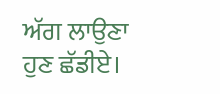ਅੱਗ ਲਾਉਣਾ ਹੁਣ ਛੱਡੀਏ।